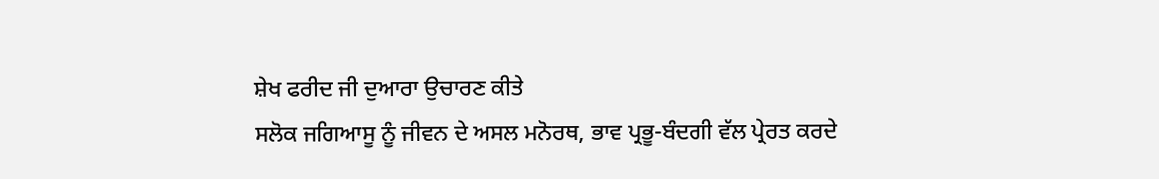ਸ਼ੇਖ ਫਰੀਦ ਜੀ ਦੁਆਰਾ ਉਚਾਰਣ ਕੀਤੇ
ਸਲੋਕ ਜਗਿਆਸੂ ਨੂੰ ਜੀਵਨ ਦੇ ਅਸਲ ਮਨੋਰਥ, ਭਾਵ ਪ੍ਰਭੂ-ਬੰਦਗੀ ਵੱਲ ਪ੍ਰੇਰਤ ਕਰਦੇ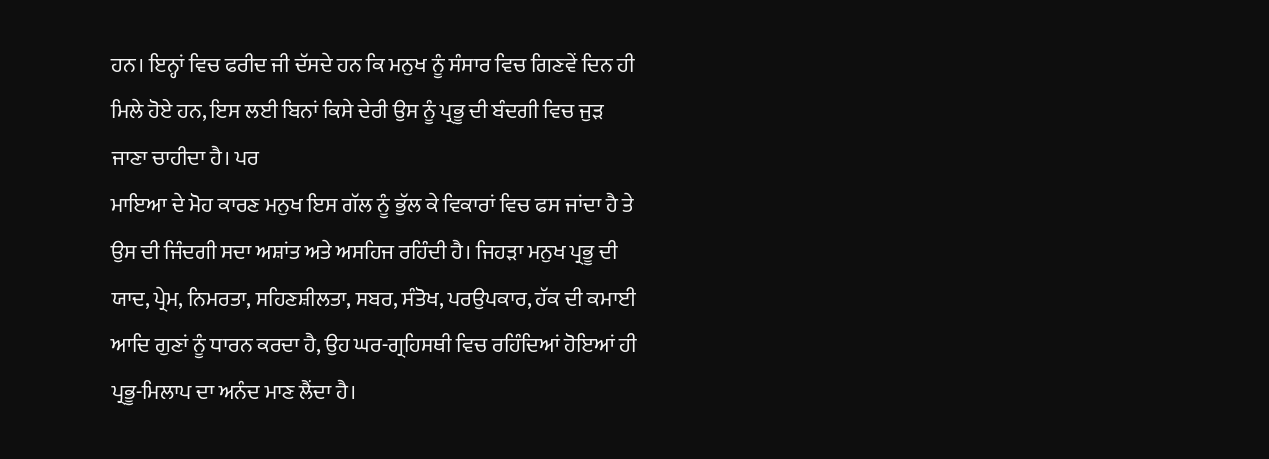ਹਨ। ਇਨ੍ਹਾਂ ਵਿਚ ਫਰੀਦ ਜੀ ਦੱਸਦੇ ਹਨ ਕਿ ਮਨੁਖ ਨੂੰ ਸੰਸਾਰ ਵਿਚ ਗਿਣਵੇਂ ਦਿਨ ਹੀ ਮਿਲੇ ਹੋਏ ਹਨ, ਇਸ ਲਈ ਬਿਨਾਂ ਕਿਸੇ ਦੇਰੀ ਉਸ ਨੂੰ ਪ੍ਰਭੂ ਦੀ ਬੰਦਗੀ ਵਿਚ ਜੁੜ ਜਾਣਾ ਚਾਹੀਦਾ ਹੈ। ਪਰ
ਮਾਇਆ ਦੇ ਮੋਹ ਕਾਰਣ ਮਨੁਖ ਇਸ ਗੱਲ ਨੂੰ ਭੁੱਲ ਕੇ ਵਿਕਾਰਾਂ ਵਿਚ ਫਸ ਜਾਂਦਾ ਹੈ ਤੇ ਉਸ ਦੀ ਜਿੰਦਗੀ ਸਦਾ ਅਸ਼ਾਂਤ ਅਤੇ ਅਸਹਿਜ ਰਹਿੰਦੀ ਹੈ। ਜਿਹੜਾ ਮਨੁਖ ਪ੍ਰਭੂ ਦੀ ਯਾਦ, ਪ੍ਰੇਮ, ਨਿਮਰਤਾ, ਸਹਿਣਸ਼ੀਲਤਾ, ਸਬਰ, ਸੰਤੋਖ, ਪਰਉਪਕਾਰ, ਹੱਕ ਦੀ ਕਮਾਈ ਆਦਿ ਗੁਣਾਂ ਨੂੰ ਧਾਰਨ ਕਰਦਾ ਹੈ, ਉਹ ਘਰ-ਗ੍ਰਹਿਸਥੀ ਵਿਚ ਰਹਿੰਦਿਆਂ ਹੋਇਆਂ ਹੀ ਪ੍ਰਭੂ-ਮਿਲਾਪ ਦਾ ਅਨੰਦ ਮਾਣ ਲੈਂਦਾ ਹੈ।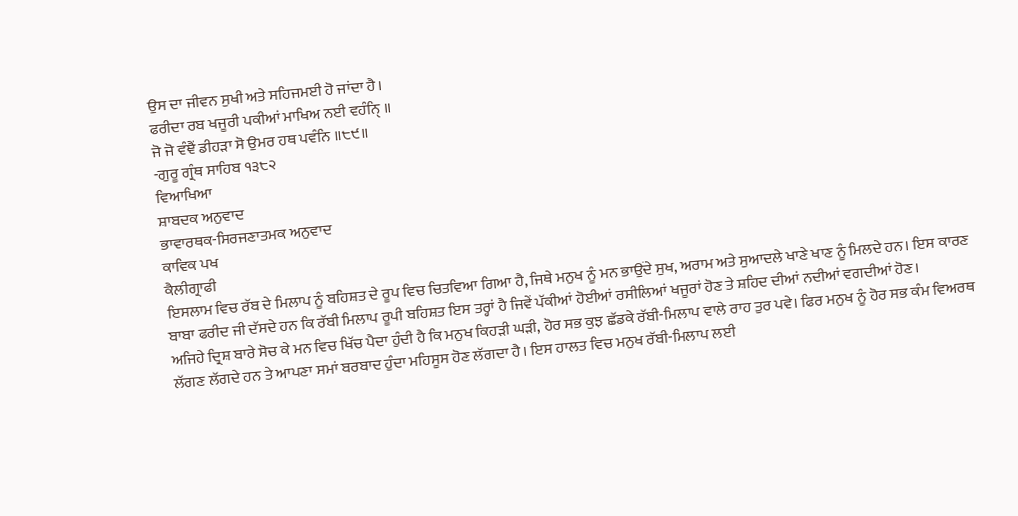ਉਸ ਦਾ ਜੀਵਨ ਸੁਖੀ ਅਤੇ ਸਹਿਜਮਈ ਹੋ ਜਾਂਦਾ ਹੈ।
ਫਰੀਦਾ ਰਬ ਖਜੂਰੀ ਪਕੀਆਂ ਮਾਖਿਅ ਨਈ ਵਹੰਨੑਿ ॥
ਜੋ ਜੋ ਵੰਞੈਂ ਡੀਹੜਾ ਸੋ ਉਮਰ ਹਥ ਪਵੰਨਿ ॥੮੯॥
-ਗੁਰੂ ਗ੍ਰੰਥ ਸਾਹਿਬ ੧੩੮੨
ਵਿਆਖਿਆ
ਸ਼ਾਬਦਕ ਅਨੁਵਾਦ
ਭਾਵਾਰਥਕ-ਸਿਰਜਣਾਤਮਕ ਅਨੁਵਾਦ
ਕਾਵਿਕ ਪਖ
ਕੈਲੀਗ੍ਰਾਫੀ
ਇਸਲਾਮ ਵਿਚ ਰੱਬ ਦੇ ਮਿਲਾਪ ਨੂੰ ਬਹਿਸ਼ਤ ਦੇ ਰੂਪ ਵਿਚ ਚਿਤਵਿਆ ਗਿਆ ਹੈ, ਜਿਥੇ ਮਨੁਖ ਨੂੰ ਮਨ ਭਾਉਂਦੇ ਸੁਖ, ਅਰਾਮ ਅਤੇ ਸੁਆਦਲੇ ਖਾਣੇ ਖਾਣ ਨੂੰ ਮਿਲਦੇ ਹਨ। ਇਸ ਕਾਰਣ ਬਾਬਾ ਫਰੀਦ ਜੀ ਦੱਸਦੇ ਹਨ ਕਿ ਰੱਬੀ ਮਿਲਾਪ ਰੂਪੀ ਬਹਿਸ਼ਤ ਇਸ ਤਰ੍ਹਾਂ ਹੈ ਜਿਵੇਂ ਪੱਕੀਆਂ ਹੋਈਆਂ ਰਸੀਲਿਆਂ ਖਜੂਰਾਂ ਹੋਣ ਤੇ ਸ਼ਹਿਦ ਦੀਆਂ ਨਦੀਆਂ ਵਗਦੀਆਂ ਹੋਣ।
ਅਜਿਹੇ ਦ੍ਰਿਸ਼ ਬਾਰੇ ਸੋਚ ਕੇ ਮਨ ਵਿਚ ਖਿੱਚ ਪੈਦਾ ਹੁੰਦੀ ਹੈ ਕਿ ਮਨੁਖ ਕਿਹੜੀ ਘੜੀ, ਹੋਰ ਸਭ ਕੁਝ ਛੱਡਕੇ ਰੱਬੀ-ਮਿਲਾਪ ਵਾਲੇ ਰਾਹ ਤੁਰ ਪਵੇ। ਫਿਰ ਮਨੁਖ ਨੂੰ ਹੋਰ ਸਭ ਕੰਮ ਵਿਅਰਥ ਲੱਗਣ ਲੱਗਦੇ ਹਨ ਤੇ ਆਪਣਾ ਸਮਾਂ ਬਰਬਾਦ ਹੁੰਦਾ ਮਹਿਸੂਸ ਹੋਣ ਲੱਗਦਾ ਹੈ। ਇਸ ਹਾਲਤ ਵਿਚ ਮਨੁਖ ਰੱਬੀ-ਮਿਲਾਪ ਲਈ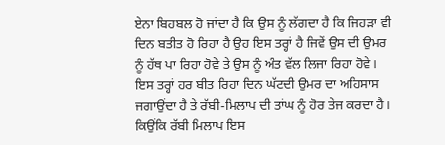ਏਨਾ ਬਿਹਬਲ ਹੋ ਜਾਂਦਾ ਹੈ ਕਿ ਉਸ ਨੂੰ ਲੱਗਦਾ ਹੈ ਕਿ ਜਿਹੜਾ ਵੀ ਦਿਨ ਬਤੀਤ ਹੋ ਰਿਹਾ ਹੈ ਉਹ ਇਸ ਤਰ੍ਹਾਂ ਹੈ ਜਿਵੇਂ ਉਸ ਦੀ ਉਮਰ ਨੂੰ ਹੱਥ ਪਾ ਰਿਹਾ ਹੋਵੇ ਤੇ ਉਸ ਨੂੰ ਅੰਤ ਵੱਲ ਲਿਜਾ ਰਿਹਾ ਹੋਵੇ। ਇਸ ਤਰ੍ਹਾਂ ਹਰ ਬੀਤ ਰਿਹਾ ਦਿਨ ਘੱਟਦੀ ਉਮਰ ਦਾ ਅਹਿਸਾਸ ਜਗਾਉਂਦਾ ਹੈ ਤੇ ਰੱਬੀ-ਮਿਲਾਪ ਦੀ ਤਾਂਘ ਨੂੰ ਹੋਰ ਤੇਜ ਕਰਦਾ ਹੈ। ਕਿਉਂਕਿ ਰੱਬੀ ਮਿਲਾਪ ਇਸ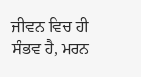ਜੀਵਨ ਵਿਚ ਹੀ ਸੰਭਵ ਹੈ, ਮਰਨ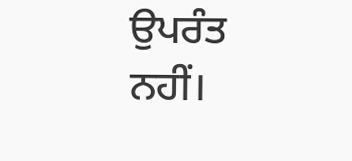ਉਪਰੰਤ ਨਹੀਂ।